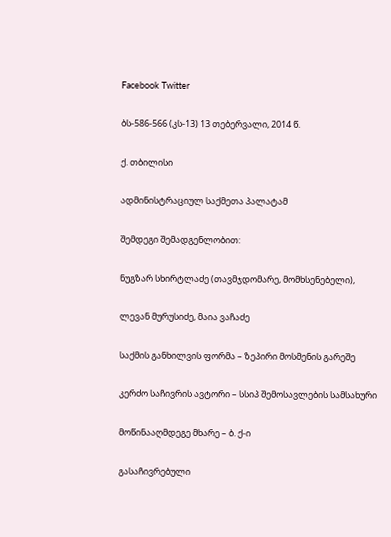Facebook Twitter

ბს-586-566 (კს-13) 13 თებერვალი, 2014 წ.

ქ. თბილისი

ადმინისტრაციულ საქმეთა პალატამ

შემდეგი შემადგენლობით:

ნუგზარ სხირტლაძე (თავმჯდომარე, მომხსენებელი),

ლევან მურუსიძე, მაია ვაჩაძე

საქმის განხილვის ფორმა – ზეპირი მოსმენის გარეშე

კერძო საჩივრის ავტორი – სსიპ შემოსავლების სამსახური

მოწინააღმდეგე მხარე – ბ. ქ-ი

გასაჩივრებული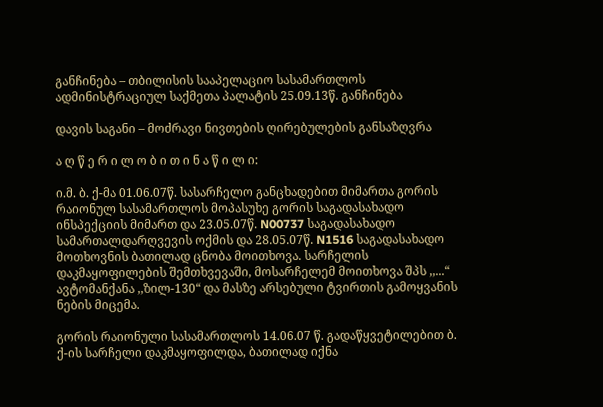განჩინება – თბილისის სააპელაციო სასამართლოს ადმინისტრაციულ საქმეთა პალატის 25.09.13წ. განჩინება

დავის საგანი – მოძრავი ნივთების ღირებულების განსაზღვრა

ა ღ წ ე რ ი ლ ო ბ ი თ ი ნ ა წ ი ლ ი:

ი.მ. ბ. ქ-მა 01.06.07წ. სასარჩელო განცხადებით მიმართა გორის რაიონულ სასამართლოს მოპასუხე გორის საგადასახადო ინსპექციის მიმართ და 23.05.07წ. N00737 საგადასახადო სამართალდარღვევის ოქმის და 28.05.07წ. N1516 საგადასახადო მოთხოვნის ბათილად ცნობა მოითხოვა. სარჩელის დაკმაყოფილების შემთხვევაში, მოსარჩელემ მოითხოვა შპს ,,...“ ავტომანქანა ,,ზილ-130“ და მასზე არსებული ტვირთის გამოყვანის ნების მიცემა.

გორის რაიონული სასამართლოს 14.06.07 წ. გადაწყვეტილებით ბ. ქ-ის სარჩელი დაკმაყოფილდა, ბათილად იქნა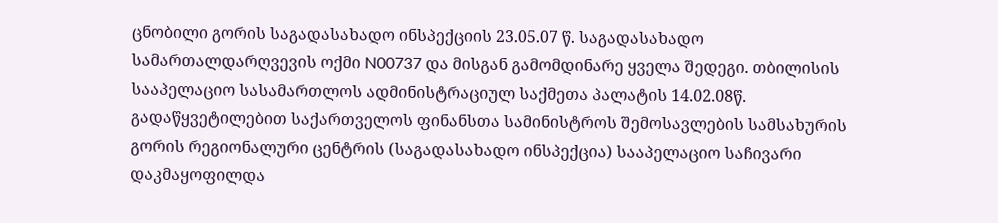ცნობილი გორის საგადასახადო ინსპექციის 23.05.07 წ. საგადასახადო სამართალდარღვევის ოქმი N00737 და მისგან გამომდინარე ყველა შედეგი. თბილისის სააპელაციო სასამართლოს ადმინისტრაციულ საქმეთა პალატის 14.02.08წ. გადაწყვეტილებით საქართველოს ფინანსთა სამინისტროს შემოსავლების სამსახურის გორის რეგიონალური ცენტრის (საგადასახადო ინსპექცია) სააპელაციო საჩივარი დაკმაყოფილდა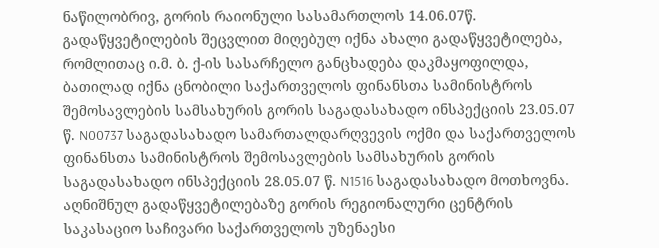ნაწილობრივ, გორის რაიონული სასამართლოს 14.06.07წ. გადაწყვეტილების შეცვლით მიღებულ იქნა ახალი გადაწყვეტილება, რომლითაც ი.მ. ბ. ქ-ის სასარჩელო განცხადება დაკმაყოფილდა, ბათილად იქნა ცნობილი საქართველოს ფინანსთა სამინისტროს შემოსავლების სამსახურის გორის საგადასახადო ინსპექციის 23.05.07 წ. N00737 საგადასახადო სამართალდარღვევის ოქმი და საქართველოს ფინანსთა სამინისტროს შემოსავლების სამსახურის გორის საგადასახადო ინსპექციის 28.05.07 წ. N1516 საგადასახადო მოთხოვნა. აღნიშნულ გადაწყვეტილებაზე გორის რეგიონალური ცენტრის საკასაციო საჩივარი საქართველოს უზენაესი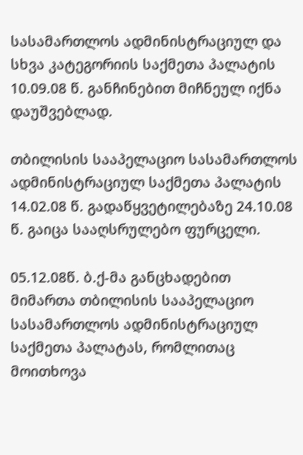სასამართლოს ადმინისტრაციულ და სხვა კატეგორიის საქმეთა პალატის 10.09.08 წ. განჩინებით მიჩნეულ იქნა დაუშვებლად.

თბილისის სააპელაციო სასამართლოს ადმინისტრაციულ საქმეთა პალატის 14.02.08 წ. გადაწყვეტილებაზე 24.10.08 წ. გაიცა სააღსრულებო ფურცელი.

05.12.08წ. ბ.ქ-მა განცხადებით მიმართა თბილისის სააპელაციო სასამართლოს ადმინისტრაციულ საქმეთა პალატას, რომლითაც მოითხოვა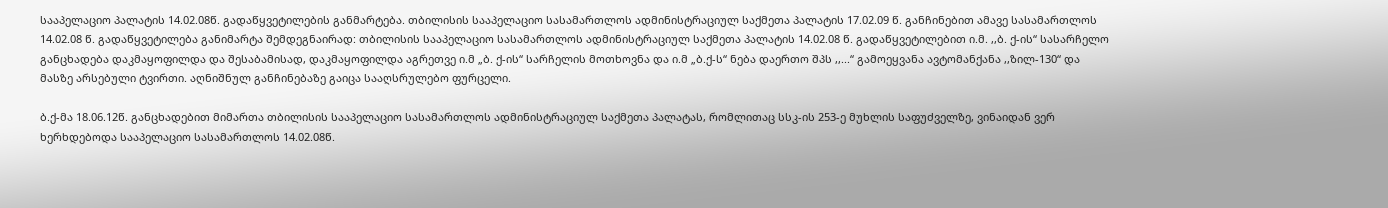სააპელაციო პალატის 14.02.08წ. გადაწყვეტილების განმარტება. თბილისის სააპელაციო სასამართლოს ადმინისტრაციულ საქმეთა პალატის 17.02.09 წ. განჩინებით ამავე სასამართლოს 14.02.08 წ. გადაწყვეტილება განიმარტა შემდეგნაირად: თბილისის სააპელაციო სასამართლოს ადმინისტრაციულ საქმეთა პალატის 14.02.08 წ. გადაწყვეტილებით ი.მ. ,,ბ. ქ-ის“ სასარჩელო განცხადება დაკმაყოფილდა და შესაბამისად, დაკმაყოფილდა აგრეთვე ი.მ „ბ. ქ-ის“ სარჩელის მოთხოვნა და ი.მ „ბ.ქ-ს“ ნება დაერთო შპს ,,...“ გამოეყვანა ავტომანქანა ,,ზილ-130“ და მასზე არსებული ტვირთი. აღნიშნულ განჩინებაზე გაიცა სააღსრულებო ფურცელი.

ბ.ქ-მა 18.06.12წ. განცხადებით მიმართა თბილისის სააპელაციო სასამართლოს ადმინისტრაციულ საქმეთა პალატას, რომლითაც სსკ-ის 253-ე მუხლის საფუძველზე, ვინაიდან ვერ ხერხდებოდა სააპელაციო სასამართლოს 14.02.08წ.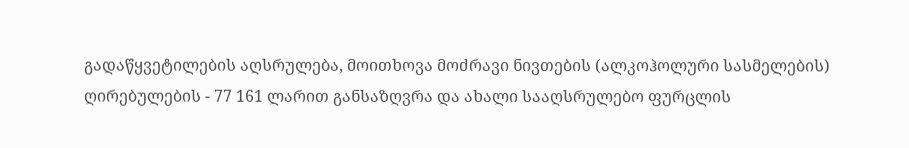გადაწყვეტილების აღსრულება, მოითხოვა მოძრავი ნივთების (ალკოჰოლური სასმელების) ღირებულების - 77 161 ლარით განსაზღვრა და ახალი სააღსრულებო ფურცლის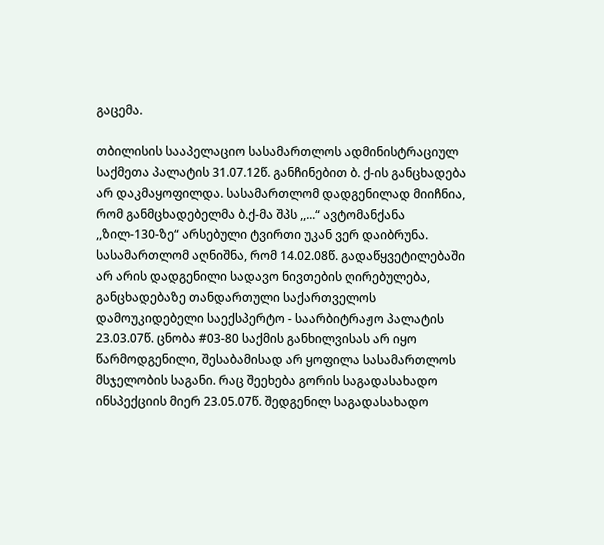გაცემა.

თბილისის სააპელაციო სასამართლოს ადმინისტრაციულ საქმეთა პალატის 31.07.12წ. განჩინებით ბ. ქ-ის განცხადება არ დაკმაყოფილდა. სასამართლომ დადგენილად მიიჩნია, რომ განმცხადებელმა ბ.ქ-მა შპს ,,...“ ავტომანქანა ,,ზილ-130-ზე“ არსებული ტვირთი უკან ვერ დაიბრუნა. სასამართლომ აღნიშნა, რომ 14.02.08წ. გადაწყვეტილებაში არ არის დადგენილი სადავო ნივთების ღირებულება, განცხადებაზე თანდართული საქართველოს დამოუკიდებელი საექსპერტო - საარბიტრაჟო პალატის 23.03.07წ. ცნობა #03-80 საქმის განხილვისას არ იყო წარმოდგენილი, შესაბამისად არ ყოფილა სასამართლოს მსჯელობის საგანი. რაც შეეხება გორის საგადასახადო ინსპექციის მიერ 23.05.07წ. შედგენილ საგადასახადო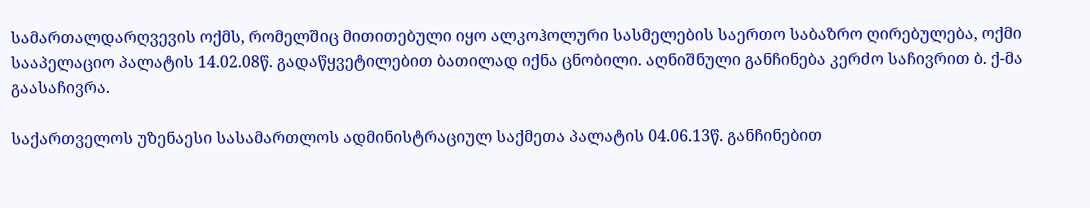სამართალდარღვევის ოქმს, რომელშიც მითითებული იყო ალკოჰოლური სასმელების საერთო საბაზრო ღირებულება, ოქმი სააპელაციო პალატის 14.02.08წ. გადაწყვეტილებით ბათილად იქნა ცნობილი. აღნიშნული განჩინება კერძო საჩივრით ბ. ქ-მა გაასაჩივრა.

საქართველოს უზენაესი სასამართლოს ადმინისტრაციულ საქმეთა პალატის 04.06.13წ. განჩინებით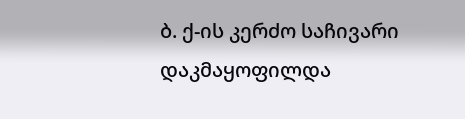ბ. ქ-ის კერძო საჩივარი დაკმაყოფილდა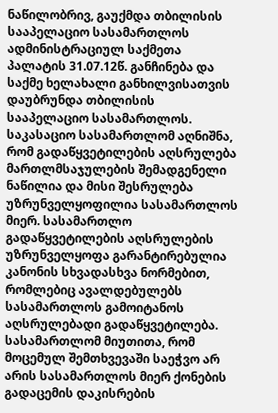ნაწილობრივ, გაუქმდა თბილისის სააპელაციო სასამართლოს ადმინისტრაციულ საქმეთა პალატის 31.07.12წ. განჩინება და საქმე ხელახალი განხილვისათვის დაუბრუნდა თბილისის სააპელაციო სასამართლოს. საკასაციო სასამართლომ აღნიშნა, რომ გადაწყვეტილების აღსრულება მართლმსაჯულების შემადგენელი ნაწილია და მისი შესრულება უზრუნველყოფილია სასამართლოს მიერ. სასამართლო გადაწყვეტილების აღსრულების უზრუნველყოფა გარანტირებულია კანონის სხვადასხვა ნორმებით, რომლებიც ავალდებულებს სასამართლოს გამოიტანოს აღსრულებადი გადაწყვეტილება. სასამართლომ მიუთითა, რომ მოცემულ შემთხვევაში საეჭვო არ არის სასამართლოს მიერ ქონების გადაცემის დაკისრების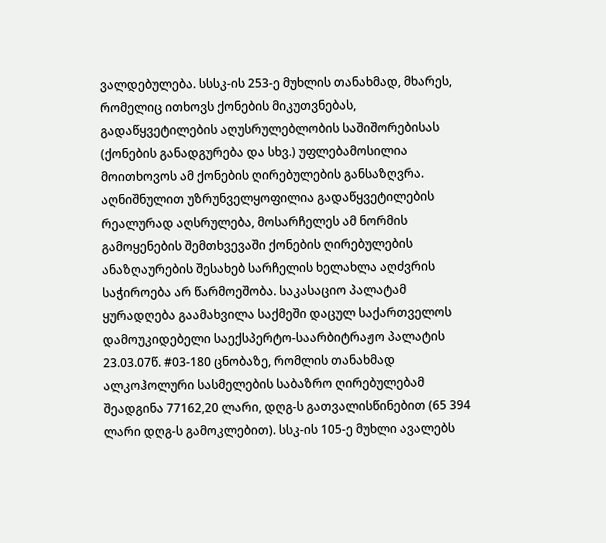ვალდებულება. სსსკ-ის 253-ე მუხლის თანახმად, მხარეს, რომელიც ითხოვს ქონების მიკუთვნებას, გადაწყვეტილების აღუსრულებლობის საშიშორებისას (ქონების განადგურება და სხვ.) უფლებამოსილია მოითხოვოს ამ ქონების ღირებულების განსაზღვრა. აღნიშნულით უზრუნველყოფილია გადაწყვეტილების რეალურად აღსრულება, მოსარჩელეს ამ ნორმის გამოყენების შემთხვევაში ქონების ღირებულების ანაზღაურების შესახებ სარჩელის ხელახლა აღძვრის საჭიროება არ წარმოეშობა. საკასაციო პალატამ ყურადღება გაამახვილა საქმეში დაცულ საქართველოს დამოუკიდებელი საექსპერტო-საარბიტრაჟო პალატის 23.03.07წ. #03-180 ცნობაზე, რომლის თანახმად ალკოჰოლური სასმელების საბაზრო ღირებულებამ შეადგინა 77162,20 ლარი, დღგ-ს გათვალისწინებით (65 394 ლარი დღგ-ს გამოკლებით). სსკ-ის 105-ე მუხლი ავალებს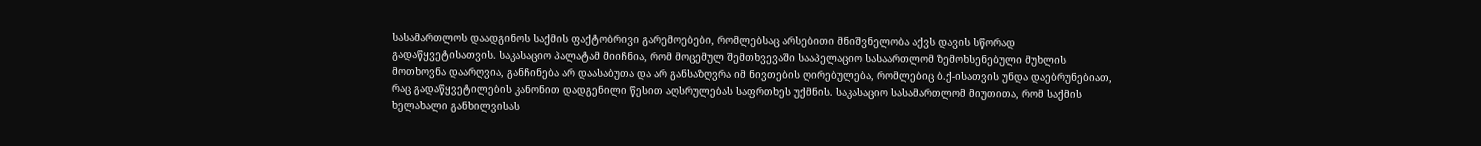სასამართლოს დაადგინოს საქმის ფაქტობრივი გარემოებები, რომლებსაც არსებითი მნიშვნელობა აქვს დავის სწორად გადაწყვეტისათვის. საკასაციო პალატამ მიიჩნია, რომ მოცემულ შემთხვევაში სააპელაციო სასაართლომ ზემოხსენებული მუხლის მოთხოვნა დაარღვია, განჩინება არ დაასაბუთა და არ განსაზღვრა იმ ნივთების ღირებულება, რომლებიც ბ.ქ-ისათვის უნდა დაებრუნებიათ, რაც გადაწყვეტილების კანონით დადგენილი წესით აღსრულებას საფრთხეს უქმნის. საკასაციო სასამართლომ მიუთითა, რომ საქმის ხელახალი განხილვისას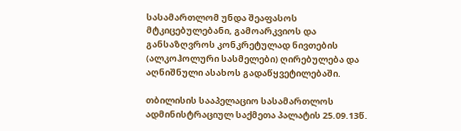სასამართლომ უნდა შეაფასოს მტკიცებულებანი, გამოარკვიოს და განსაზღვროს კონკრეტულად ნივთების (ალკოჰოლური სასმელები) ღირებულება და აღნიშნული ასახოს გადაწყვეტილებაში.

თბილისის სააპელაციო სასამართლოს ადმინისტრაციულ საქმეთა პალატის 25.09.13წ.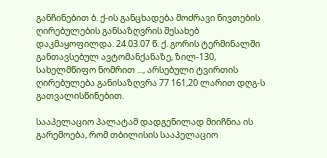განჩინებით ბ. ქ-ის განცხადება მოძრავი ნივთების ღირებულების განსაზღვრის შესახებ დაკმაყოფილდა. 24.03.07 წ. ქ. გორის ტერმინალში განთავსებულ ავტომანქანაზე, ზილ-130, სახელმწიფო ნომრით ..., არსებული ტვირთის ღირებულება განისაზღვრა 77 161,20 ლარით დღგ-ს გათვალისწინებით.

სააპელაციო პალატამ დადგენილად მიიჩნია ის გარემოება, რომ თბილისის სააპელაციო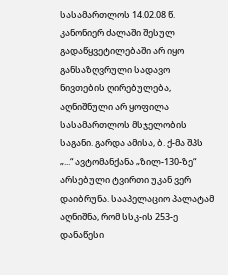სასამართლოს 14.02.08 წ. კანონიერ ძალაში შესულ გადაწყვეტილებაში არ იყო განსაზღვრული სადავო ნივთების ღირებულება, აღნიშნული არ ყოფილა სასამართლოს მსჯელობის საგანი. გარდა ამისა, ბ. ქ-მა შპს „...“ ავტომანქანა „ზილ-130-ზე“ არსებული ტვირთი უკან ვერ დაიბრუნა. სააპელაციო პალატამ აღნიშნა, რომ სსკ-ის 253-ე დანაწესი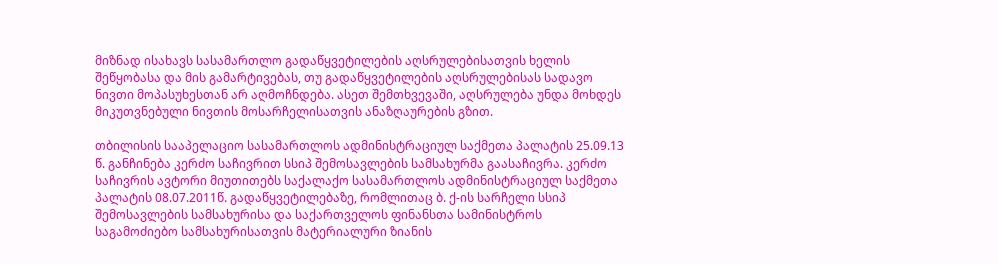მიზნად ისახავს სასამართლო გადაწყვეტილების აღსრულებისათვის ხელის შეწყობასა და მის გამარტივებას, თუ გადაწყვეტილების აღსრულებისას სადავო ნივთი მოპასუხესთან არ აღმოჩნდება. ასეთ შემთხვევაში, აღსრულება უნდა მოხდეს მიკუთვნებული ნივთის მოსარჩელისათვის ანაზღაურების გზით.

თბილისის სააპელაციო სასამართლოს ადმინისტრაციულ საქმეთა პალატის 25.09.13 წ. განჩინება კერძო საჩივრით სსიპ შემოსავლების სამსახურმა გაასაჩივრა. კერძო საჩივრის ავტორი მიუთითებს საქალაქო სასამართლოს ადმინისტრაციულ საქმეთა პალატის 08.07.2011წ. გადაწყვეტილებაზე, რომლითაც ბ. ქ-ის სარჩელი სსიპ შემოსავლების სამსახურისა და საქართველოს ფინანსთა სამინისტროს საგამოძიებო სამსახურისათვის მატერიალური ზიანის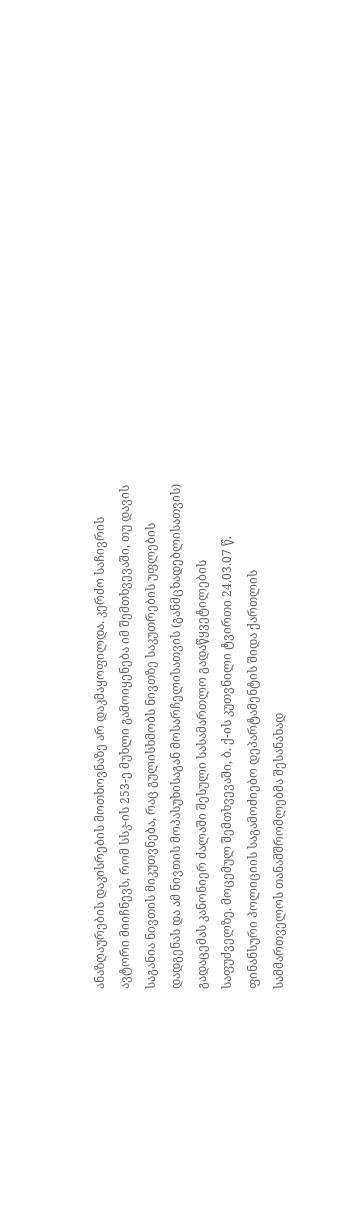ანაზღაურების დაკისრების მოთხოვნაზე არ დაკმაყოფილდა. კერძო საჩივრის ავტორი მიიჩნევს, რომ სსკ-ის 253-ე მუხლი გამოიყენება იმ შემთხვევაში, თუ დავის საგანია ნივთის მიკუთვნება, რაც გულისხმობს ნივთზე საკუთრების უფლების დადგენას და ამ ნივთის მოპასუხისაგან მოსარჩელისათვის (განმცხადებლისათვის) გადაცემას კანონიერ ძალაში შესული სასამართლო გადაწყვეტილების საფუძველზე. მოცემულ შემთხვევაში, ბ. ქ-ის კუთვნილი ტვირთი 24.03.07 წ. ფინანსური პოლიციის საგამოძიებო დეპარტამენტის შიდა ქართლის სამმართველოს თანამშრომლებმა შესანახად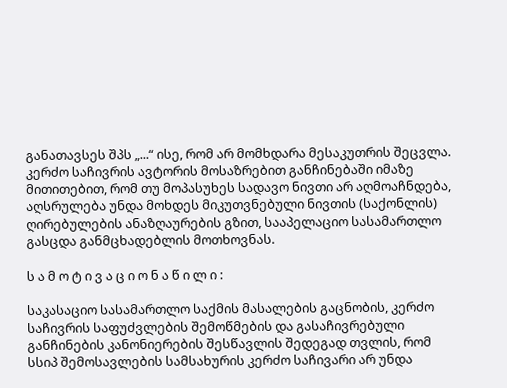განათავსეს შპს „...“ ისე, რომ არ მომხდარა მესაკუთრის შეცვლა. კერძო საჩივრის ავტორის მოსაზრებით განჩინებაში იმაზე მითითებით, რომ თუ მოპასუხეს სადავო ნივთი არ აღმოაჩნდება, აღსრულება უნდა მოხდეს მიკუთვნებული ნივთის (საქონლის) ღირებულების ანაზღაურების გზით, სააპელაციო სასამართლო გასცდა განმცხადებლის მოთხოვნას.

ს ა მ ო ტ ი ვ ა ც ი ო ნ ა წ ი ლ ი :

საკასაციო სასამართლო საქმის მასალების გაცნობის, კერძო საჩივრის საფუძვლების შემოწმების და გასაჩივრებული განჩინების კანონიერების შესწავლის შედეგად თვლის, რომ სსიპ შემოსავლების სამსახურის კერძო საჩივარი არ უნდა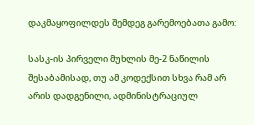დაკმაყოფილდეს შემდეგ გარემოებათა გამო:

სასკ-ის პირველი მუხლის მე-2 ნაწილის შესაბამისად, თუ ამ კოდექსით სხვა რამ არ არის დადგენილი, ადმინისტრაციულ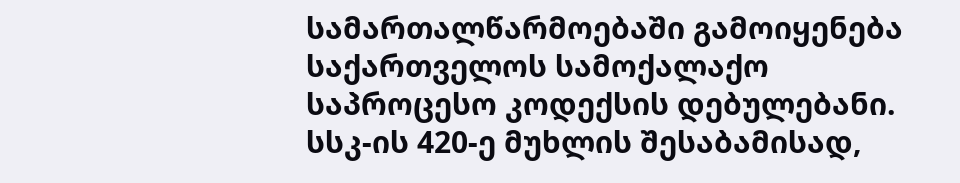სამართალწარმოებაში გამოიყენება საქართველოს სამოქალაქო საპროცესო კოდექსის დებულებანი. სსკ-ის 420-ე მუხლის შესაბამისად,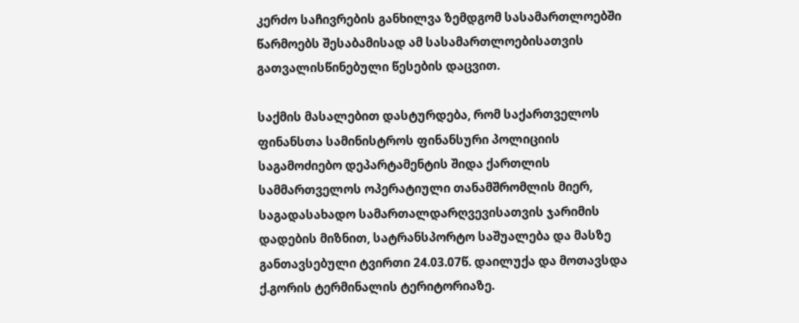კერძო საჩივრების განხილვა ზემდგომ სასამართლოებში წარმოებს შესაბამისად ამ სასამართლოებისათვის გათვალისწინებული წესების დაცვით.

საქმის მასალებით დასტურდება, რომ საქართველოს ფინანსთა სამინისტროს ფინანსური პოლიციის საგამოძიებო დეპარტამენტის შიდა ქართლის სამმართველოს ოპერატიული თანამშრომლის მიერ, საგადასახადო სამართალდარღვევისათვის ჯარიმის დადების მიზნით, სატრანსპორტო საშუალება და მასზე განთავსებული ტვირთი 24.03.07წ. დაილუქა და მოთავსდა ქ.გორის ტერმინალის ტერიტორიაზე.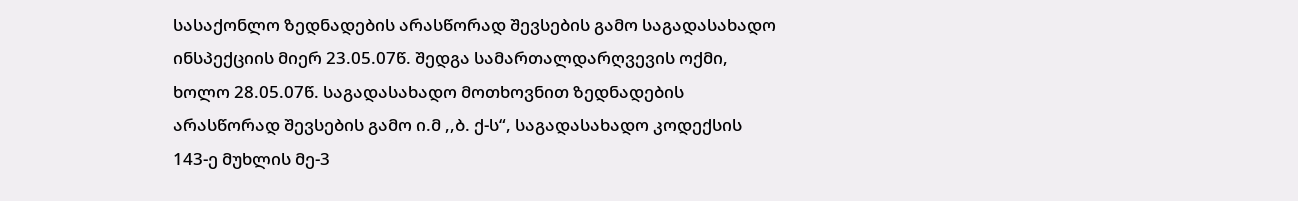სასაქონლო ზედნადების არასწორად შევსების გამო საგადასახადო ინსპექციის მიერ 23.05.07წ. შედგა სამართალდარღვევის ოქმი, ხოლო 28.05.07წ. საგადასახადო მოთხოვნით ზედნადების არასწორად შევსების გამო ი.მ ,,ბ. ქ-ს“, საგადასახადო კოდექსის 143-ე მუხლის მე-3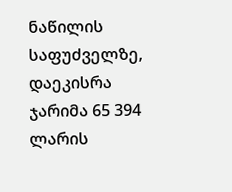ნაწილის საფუძველზე, დაეკისრა ჯარიმა 65 394 ლარის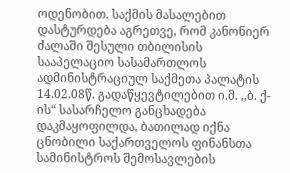ოდენობით. საქმის მასალებით დასტურდება აგრეთვე, რომ კანონიერ ძალაში შესული თბილისის სააპელაციო სასამართლოს ადმინისტრაციულ საქმეთა პალატის 14.02.08წ. გადაწყევტილებით ი.მ. ,,ბ. ქ-ის“ სასარჩელო განცხადება დაკმაყოფილდა, ბათილად იქნა ცნობილი საქართველოს ფინანსთა სამინისტროს შემოსავლების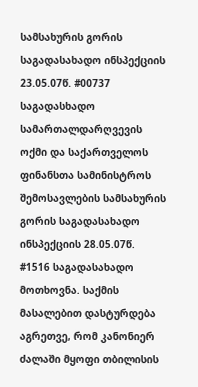სამსახურის გორის საგადასახადო ინსპექციის 23.05.07წ. #00737 საგადასხადო სამართალდარღვევის ოქმი და საქართველოს ფინანსთა სამინისტროს შემოსავლების სამსახურის გორის საგადასახადო ინსპექციის 28.05.07წ. #1516 საგადასახადო მოთხოვნა. საქმის მასალებით დასტურდება აგრეთვე, რომ კანონიერ ძალაში მყოფი თბილისის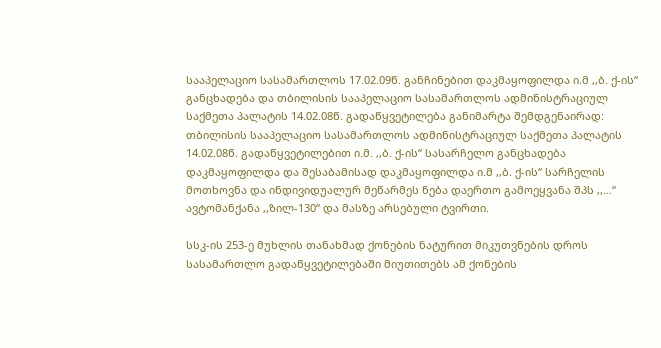სააპელაციო სასამართლოს 17.02.09წ. განჩინებით დაკმაყოფილდა ი.მ ,,ბ. ქ-ის“ განცხადება და თბილისის სააპელაციო სასამართლოს ადმინისტრაციულ საქმეთა პალატის 14.02.08წ. გადაწყვეტილება განიმარტა შემდგენაირად: თბილისის სააპელაციო სასამართლოს ადმინისტრაციულ საქმეთა პალატის 14.02.08წ. გადაწყვეტილებით ი.მ. ,,ბ. ქ-ის“ სასარჩელო განცხადება დაკმაყოფილდა და შესაბამისად დაკმაყოფილდა ი.მ ,,ბ. ქ-ის“ სარჩელის მოთხოვნა და ინდივიდუალურ მეწარმეს ნება დაერთო გამოეყვანა შპს ,,...“ ავტომანქანა ,,ზილ-130“ და მასზე არსებული ტვირთი.

სსკ-ის 253-ე მუხლის თანახმად ქონების ნატურით მიკუთვნების დროს სასამართლო გადაწყვეტილებაში მიუთითებს ამ ქონების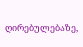ღირებულებაზე,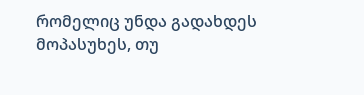რომელიც უნდა გადახდეს მოპასუხეს, თუ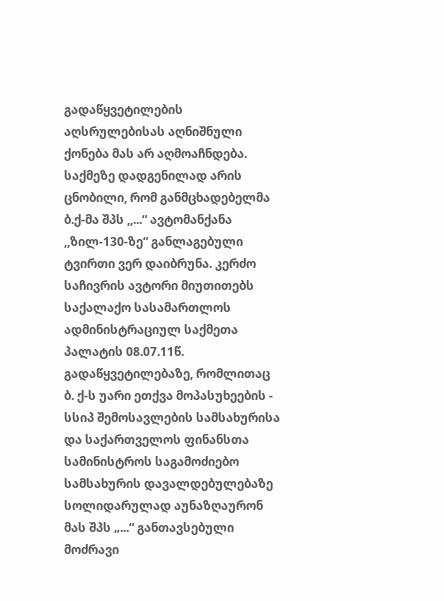გადაწყვეტილების აღსრულებისას აღნიშნული ქონება მას არ აღმოაჩნდება. საქმეზე დადგენილად არის ცნობილი, რომ განმცხადებელმა ბ.ქ-მა შპს ,,...“ ავტომანქანა ,,ზილ-130-ზე“ განლაგებული ტვირთი ვერ დაიბრუნა. კერძო საჩივრის ავტორი მიუთითებს საქალაქო სასამართლოს ადმინისტრაციულ საქმეთა პალატის 08.07.11წ. გადაწყვეტილებაზე, რომლითაც ბ. ქ-ს უარი ეთქვა მოპასუხეების - სსიპ შემოსავლების სამსახურისა და საქართველოს ფინანსთა სამინისტროს საგამოძიებო სამსახურის დავალდებულებაზე სოლიდარულად აუნაზღაურონ მას შპს „...“ განთავსებული მოძრავი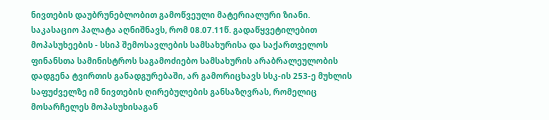ნივთების დაუბრუნებლობით გამოწვეული მატერიალური ზიანი. საკასაციო პალატა აღნიშნავს, რომ 08.07.11წ. გადაწყვეტილებით მოპასუხეების - სსიპ შემოსავლების სამსახურისა და საქართველოს ფინანსთა სამინისტროს საგამოძიებო სამსახურის არაბრალეულობის დადგენა ტვირთის განადგურებაში, არ გამორიცხავს სსკ-ის 253-ე მუხლის საფუძველზე იმ ნივთების ღირებულების განსაზღვრას, რომელიც მოსარჩელეს მოპასუხისაგან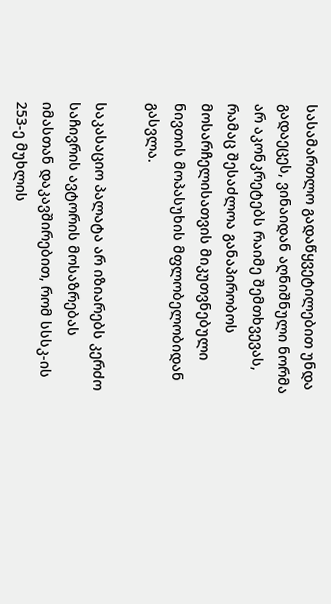სასამართლო გადაწყვეტილებით უნდა გადაეცეს, ვინაიდან აღნიშნული ნორმა არ აკონკრეტებს რაიმე შემთხვევას, რამაც შესაძლოა განაპირობოს მოსარჩელისათვის მიკუთვნებული ნივთის მოპასუხის მფლობელობიდან გასვლა.

საკასაციო პალატა არ იზიარებს კერძო საჩივრის ავტორის მოსაზრებას იმასთან დაკავშირებით, რომ სსსკ-ის 253-ე მუხლის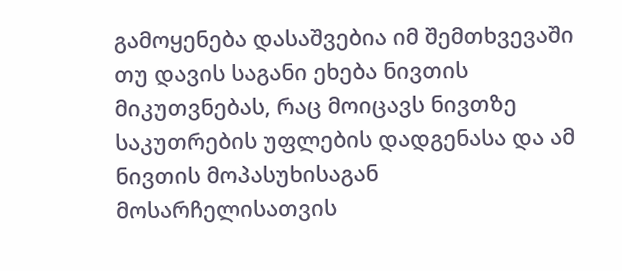გამოყენება დასაშვებია იმ შემთხვევაში თუ დავის საგანი ეხება ნივთის მიკუთვნებას, რაც მოიცავს ნივთზე საკუთრების უფლების დადგენასა და ამ ნივთის მოპასუხისაგან მოსარჩელისათვის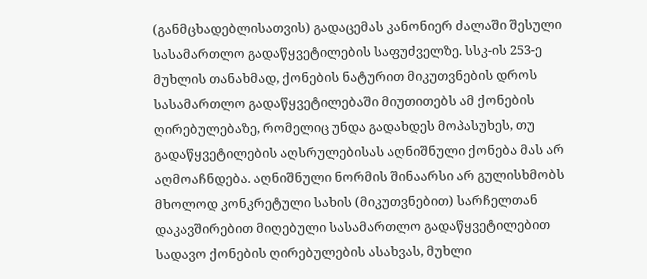(განმცხადებლისათვის) გადაცემას კანონიერ ძალაში შესული სასამართლო გადაწყვეტილების საფუძველზე. სსკ-ის 253-ე მუხლის თანახმად, ქონების ნატურით მიკუთვნების დროს სასამართლო გადაწყვეტილებაში მიუთითებს ამ ქონების ღირებულებაზე, რომელიც უნდა გადახდეს მოპასუხეს, თუ გადაწყვეტილების აღსრულებისას აღნიშნული ქონება მას არ აღმოაჩნდება. აღნიშნული ნორმის შინაარსი არ გულისხმობს მხოლოდ კონკრეტული სახის (მიკუთვნებით) სარჩელთან დაკავშირებით მიღებული სასამართლო გადაწყვეტილებით სადავო ქონების ღირებულების ასახვას, მუხლი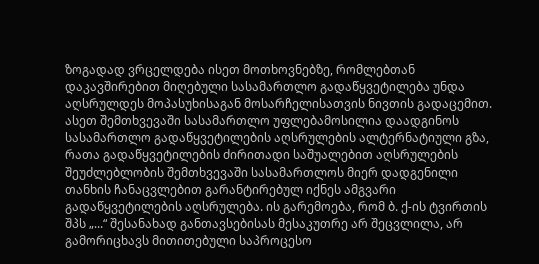ზოგადად ვრცელდება ისეთ მოთხოვნებზე, რომლებთან დაკავშირებით მიღებული სასამართლო გადაწყვეტილება უნდა აღსრულდეს მოპასუხისაგან მოსარჩელისათვის ნივთის გადაცემით. ასეთ შემთხვევაში სასამართლო უფლებამოსილია დაადგინოს სასამართლო გადაწყვეტილების აღსრულების ალტერნატიული გზა, რათა გადაწყვეტილების ძირითადი საშუალებით აღსრულების შეუძლებლობის შემთხვევაში სასამართლოს მიერ დადგენილი თანხის ჩანაცვლებით გარანტირებულ იქნეს ამგვარი გადაწყვეტილების აღსრულება. ის გარემოება, რომ ბ. ქ-ის ტვირთის შპს „...“ შესანახად განთავსებისას მესაკუთრე არ შეცვლილა, არ გამორიცხავს მითითებული საპროცესო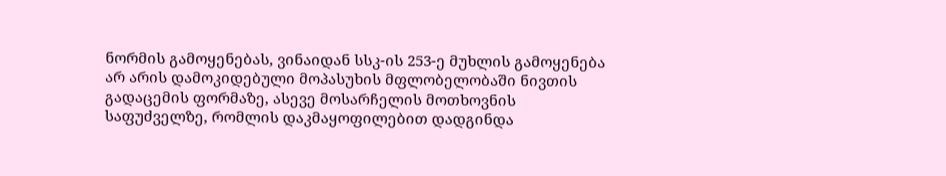ნორმის გამოყენებას, ვინაიდან სსკ-ის 253-ე მუხლის გამოყენება არ არის დამოკიდებული მოპასუხის მფლობელობაში ნივთის გადაცემის ფორმაზე, ასევე მოსარჩელის მოთხოვნის საფუძველზე, რომლის დაკმაყოფილებით დადგინდა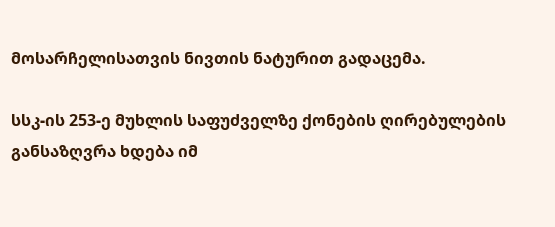მოსარჩელისათვის ნივთის ნატურით გადაცემა.

სსკ-ის 253-ე მუხლის საფუძველზე ქონების ღირებულების განსაზღვრა ხდება იმ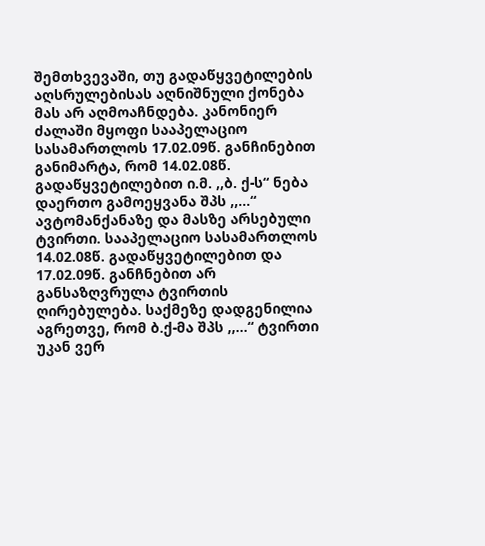შემთხვევაში, თუ გადაწყვეტილების აღსრულებისას აღნიშნული ქონება მას არ აღმოაჩნდება. კანონიერ ძალაში მყოფი სააპელაციო სასამართლოს 17.02.09წ. განჩინებით განიმარტა, რომ 14.02.08წ. გადაწყვეტილებით ი.მ. ,,ბ. ქ-ს“ ნება დაერთო გამოეყვანა შპს ,,...“ ავტომანქანაზე და მასზე არსებული ტვირთი. სააპელაციო სასამართლოს 14.02.08წ. გადაწყვეტილებით და 17.02.09წ. განჩნებით არ განსაზღვრულა ტვირთის ღირებულება. საქმეზე დადგენილია აგრეთვე, რომ ბ.ქ-მა შპს ,,...“ ტვირთი უკან ვერ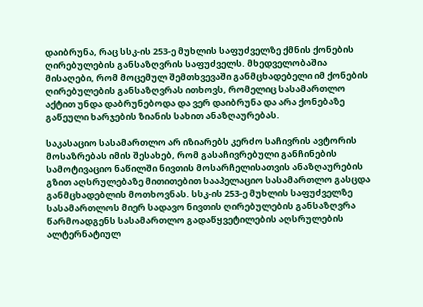დაიბრუნა, რაც სსკ-ის 253-ე მუხლის საფუძველზე ქმნის ქონების ღირებულების განსაზღვრის საფუძველს. მხედველობაშია მისაღები, რომ მოცემულ შემთხვევაში განმცხადებელი იმ ქონების ღირებულების განსაზღვრას ითხოვს, რომელიც სასამართლო აქტით უნდა დაბრუნებოდა და ვერ დაიბრუნა და არა ქონებაზე გაწეული ხარჯების ზიანის სახით ანაზღაურებას.

საკასაციო სასამართლო არ იზიარებს კერძო საჩივრის ავტორის მოსაზრებას იმის შესახებ, რომ გასაჩივრებული განჩინების სამოტივაციო ნაწილში ნივთის მოსარჩელისათვის ანაზღაურების გზით აღსრულებაზე მითითებით სააპელაციო სასამართლო გასცდა განმცხადებლის მოთხოვნას. სსკ-ის 253-ე მუხლის საფუძველზე სასამართლოს მიერ სადავო ნივთის ღირებულების განსაზღვრა წარმოადგენს სასამართლო გადაწყვეტილების აღსრულების ალტერნატიულ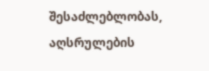შესაძლებლობას, აღსრულების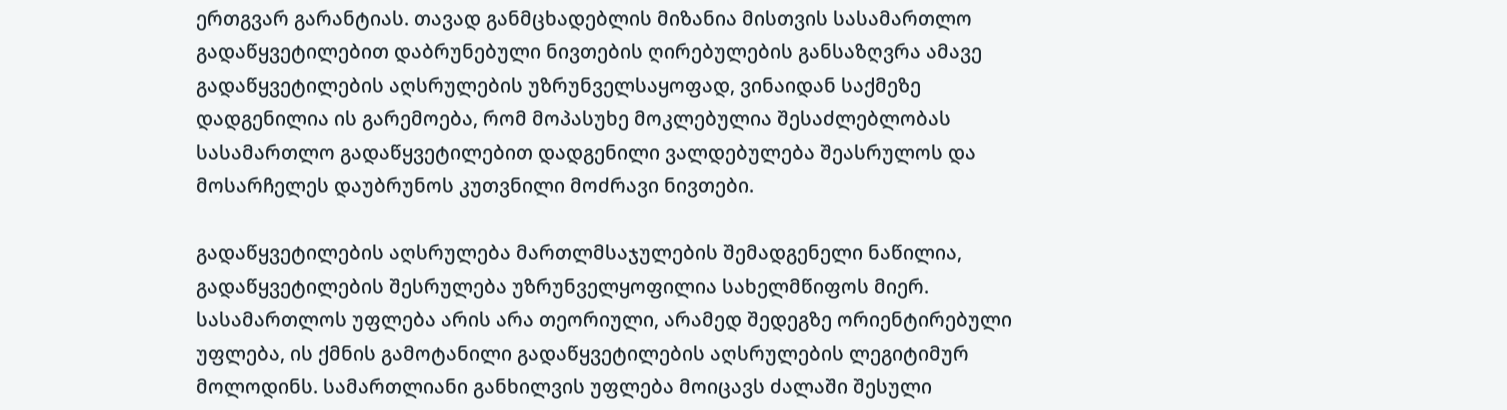ერთგვარ გარანტიას. თავად განმცხადებლის მიზანია მისთვის სასამართლო გადაწყვეტილებით დაბრუნებული ნივთების ღირებულების განსაზღვრა ამავე გადაწყვეტილების აღსრულების უზრუნველსაყოფად, ვინაიდან საქმეზე დადგენილია ის გარემოება, რომ მოპასუხე მოკლებულია შესაძლებლობას სასამართლო გადაწყვეტილებით დადგენილი ვალდებულება შეასრულოს და მოსარჩელეს დაუბრუნოს კუთვნილი მოძრავი ნივთები.

გადაწყვეტილების აღსრულება მართლმსაჯულების შემადგენელი ნაწილია, გადაწყვეტილების შესრულება უზრუნველყოფილია სახელმწიფოს მიერ. სასამართლოს უფლება არის არა თეორიული, არამედ შედეგზე ორიენტირებული უფლება, ის ქმნის გამოტანილი გადაწყვეტილების აღსრულების ლეგიტიმურ მოლოდინს. სამართლიანი განხილვის უფლება მოიცავს ძალაში შესული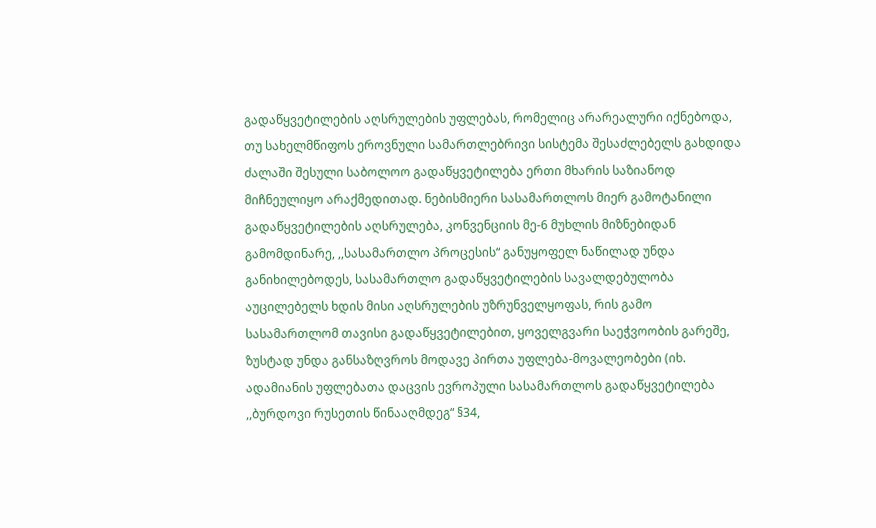გადაწყვეტილების აღსრულების უფლებას, რომელიც არარეალური იქნებოდა, თუ სახელმწიფოს ეროვნული სამართლებრივი სისტემა შესაძლებელს გახდიდა ძალაში შესული საბოლოო გადაწყვეტილება ერთი მხარის საზიანოდ მიჩნეულიყო არაქმედითად. ნებისმიერი სასამართლოს მიერ გამოტანილი გადაწყვეტილების აღსრულება, კონვენციის მე-6 მუხლის მიზნებიდან გამომდინარე, ,,სასამართლო პროცესის“ განუყოფელ ნაწილად უნდა განიხილებოდეს, სასამართლო გადაწყვეტილების სავალდებულობა აუცილებელს ხდის მისი აღსრულების უზრუნველყოფას, რის გამო სასამართლომ თავისი გადაწყვეტილებით, ყოველგვარი საეჭვოობის გარეშე, ზუსტად უნდა განსაზღვროს მოდავე პირთა უფლება-მოვალეობები (იხ. ადამიანის უფლებათა დაცვის ევროპული სასამართლოს გადაწყვეტილება ,,ბურდოვი რუსეთის წინააღმდეგ“ §34,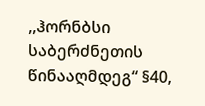,,ჰორნბსი საბერძნეთის წინააღმდეგ“ §40,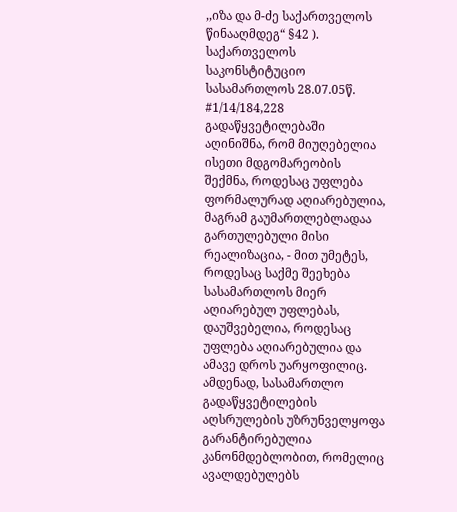,,იზა და მ-ძე საქართველოს წინააღმდეგ“ §42 ). საქართველოს საკონსტიტუციო სასამართლოს 28.07.05წ. #1/14/184,228 გადაწყვეტილებაში აღინიშნა, რომ მიუღებელია ისეთი მდგომარეობის შექმნა, როდესაც უფლება ფორმალურად აღიარებულია, მაგრამ გაუმართლებლადაა გართულებული მისი რეალიზაცია, - მით უმეტეს, როდესაც საქმე შეეხება სასამართლოს მიერ აღიარებულ უფლებას, დაუშვებელია, როდესაც უფლება აღიარებულია და ამავე დროს უარყოფილიც. ამდენად, სასამართლო გადაწყვეტილების აღსრულების უზრუნველყოფა გარანტირებულია კანონმდებლობით, რომელიც ავალდებულებს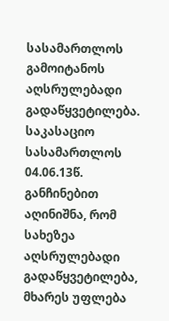სასამართლოს გამოიტანოს აღსრულებადი გადაწყვეტილება. საკასაციო სასამართლოს 04.06.13წ. განჩინებით აღინიშნა, რომ სახეზეა აღსრულებადი გადაწყვეტილება, მხარეს უფლება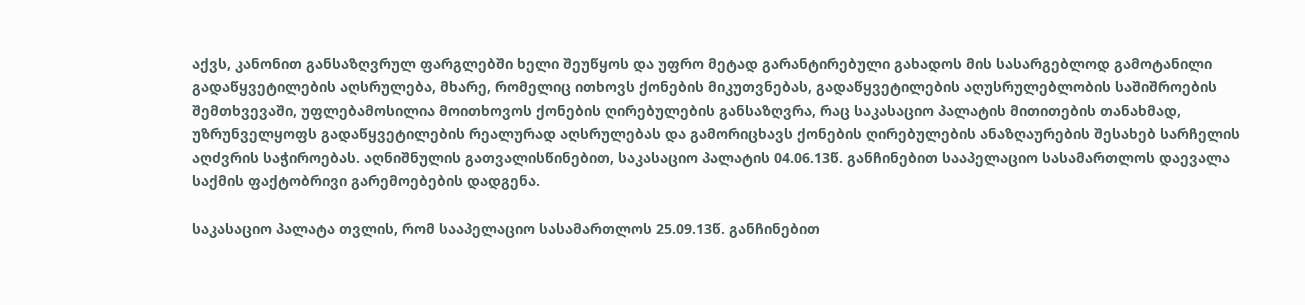აქვს, კანონით განსაზღვრულ ფარგლებში ხელი შეუწყოს და უფრო მეტად გარანტირებული გახადოს მის სასარგებლოდ გამოტანილი გადაწყვეტილების აღსრულება, მხარე, რომელიც ითხოვს ქონების მიკუთვნებას, გადაწყვეტილების აღუსრულებლობის საშიშროების შემთხვევაში, უფლებამოსილია მოითხოვოს ქონების ღირებულების განსაზღვრა, რაც საკასაციო პალატის მითითების თანახმად, უზრუნველყოფს გადაწყვეტილების რეალურად აღსრულებას და გამორიცხავს ქონების ღირებულების ანაზღაურების შესახებ სარჩელის აღძვრის საჭიროებას. აღნიშნულის გათვალისწინებით, საკასაციო პალატის 04.06.13წ. განჩინებით სააპელაციო სასამართლოს დაევალა საქმის ფაქტობრივი გარემოებების დადგენა.

საკასაციო პალატა თვლის, რომ სააპელაციო სასამართლოს 25.09.13წ. განჩინებით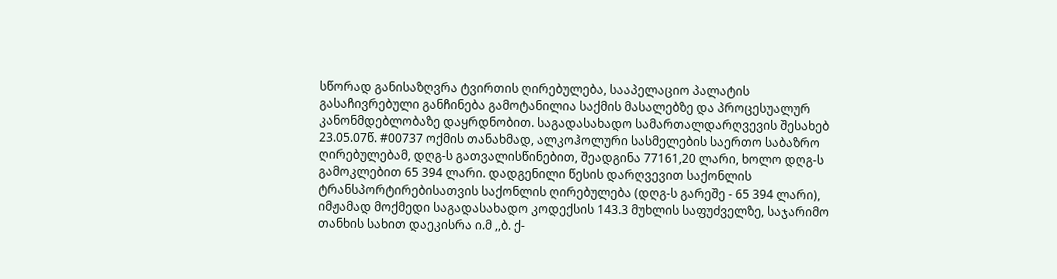სწორად განისაზღვრა ტვირთის ღირებულება, სააპელაციო პალატის გასაჩივრებული განჩინება გამოტანილია საქმის მასალებზე და პროცესუალურ კანონმდებლობაზე დაყრდნობით. საგადასახადო სამართალდარღვევის შესახებ 23.05.07წ. #00737 ოქმის თანახმად, ალკოჰოლური სასმელების საერთო საბაზრო ღირებულებამ, დღგ-ს გათვალისწინებით, შეადგინა 77161,20 ლარი, ხოლო დღგ-ს გამოკლებით 65 394 ლარი. დადგენილი წესის დარღვევით საქონლის ტრანსპორტირებისათვის საქონლის ღირებულება (დღგ-ს გარეშე - 65 394 ლარი), იმჟამად მოქმედი საგადასახადო კოდექსის 143.3 მუხლის საფუძველზე, საჯარიმო თანხის სახით დაეკისრა ი.მ ,,ბ. ქ-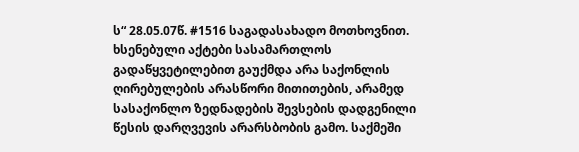ს“ 28.05.07წ. #1516 საგადასახადო მოთხოვნით. ხსენებული აქტები სასამართლოს გადაწყვეტილებით გაუქმდა არა საქონლის ღირებულების არასწორი მითითების, არამედ სასაქონლო ზედნადების შევსების დადგენილი წესის დარღვევის არარსბობის გამო. საქმეში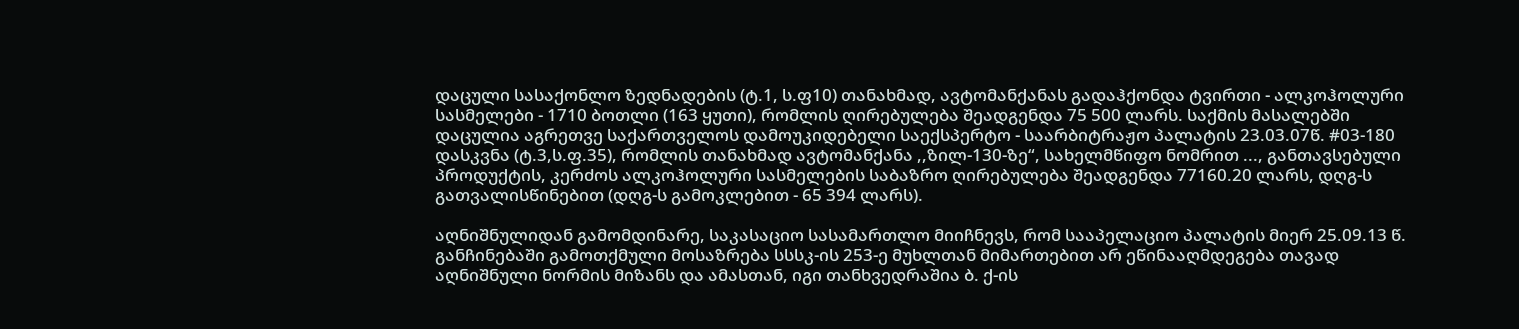დაცული სასაქონლო ზედნადების (ტ.1, ს.ფ10) თანახმად, ავტომანქანას გადაჰქონდა ტვირთი - ალკოჰოლური სასმელები - 1710 ბოთლი (163 ყუთი), რომლის ღირებულება შეადგენდა 75 500 ლარს. საქმის მასალებში დაცულია აგრეთვე საქართველოს დამოუკიდებელი საექსპერტო - საარბიტრაჟო პალატის 23.03.07წ. #03-180 დასკვნა (ტ.3,ს.ფ.35), რომლის თანახმად ავტომანქანა ,,ზილ-130-ზე“, სახელმწიფო ნომრით ..., განთავსებული პროდუქტის, კერძოს ალკოჰოლური სასმელების საბაზრო ღირებულება შეადგენდა 77160.20 ლარს, დღგ-ს გათვალისწინებით (დღგ-ს გამოკლებით - 65 394 ლარს).

აღნიშნულიდან გამომდინარე, საკასაციო სასამართლო მიიჩნევს, რომ სააპელაციო პალატის მიერ 25.09.13 წ. განჩინებაში გამოთქმული მოსაზრება სსსკ-ის 253-ე მუხლთან მიმართებით არ ეწინააღმდეგება თავად აღნიშნული ნორმის მიზანს და ამასთან, იგი თანხვედრაშია ბ. ქ-ის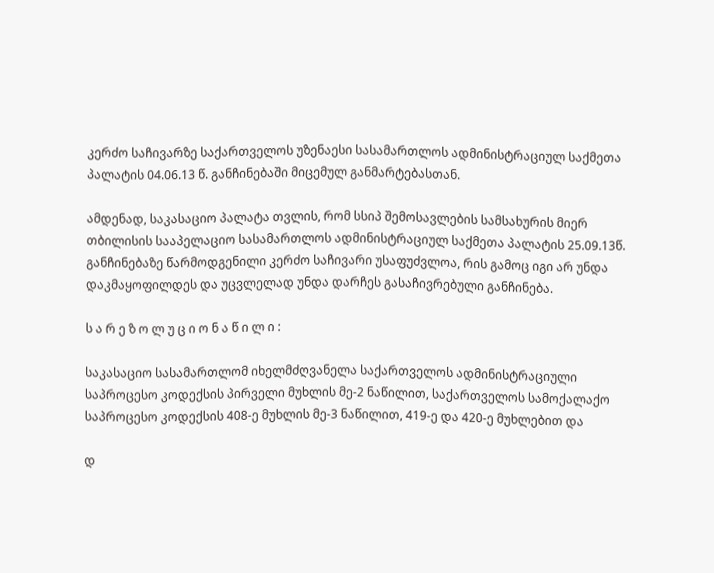კერძო საჩივარზე საქართველოს უზენაესი სასამართლოს ადმინისტრაციულ საქმეთა პალატის 04.06.13 წ. განჩინებაში მიცემულ განმარტებასთან.

ამდენად, საკასაციო პალატა თვლის, რომ სსიპ შემოსავლების სამსახურის მიერ თბილისის სააპელაციო სასამართლოს ადმინისტრაციულ საქმეთა პალატის 25.09.13წ. განჩინებაზე წარმოდგენილი კერძო საჩივარი უსაფუძვლოა, რის გამოც იგი არ უნდა დაკმაყოფილდეს და უცვლელად უნდა დარჩეს გასაჩივრებული განჩინება.

ს ა რ ე ზ ო ლ უ ც ი ო ნ ა წ ი ლ ი :

საკასაციო სასამართლომ იხელმძღვანელა საქართველოს ადმინისტრაციული საპროცესო კოდექსის პირველი მუხლის მე-2 ნაწილით, საქართველოს სამოქალაქო საპროცესო კოდექსის 408-ე მუხლის მე-3 ნაწილით, 419-ე და 420-ე მუხლებით და

დ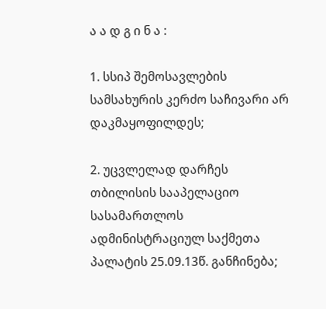ა ა დ გ ი ნ ა :

1. სსიპ შემოსავლების სამსახურის კერძო საჩივარი არ დაკმაყოფილდეს;

2. უცვლელად დარჩეს თბილისის სააპელაციო სასამართლოს ადმინისტრაციულ საქმეთა პალატის 25.09.13წ. განჩინება;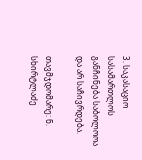3. საკასაციო სასამართლოს განჩინება საბოლოოა და არ საჩივრდება.

თავმჯდომარე: ნ. სხირტლაძე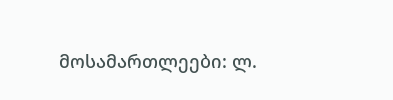მოსამართლეები: ლ.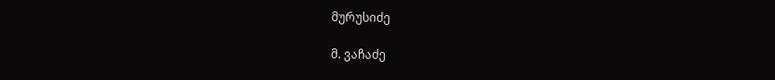მურუსიძე

მ. ვაჩაძე